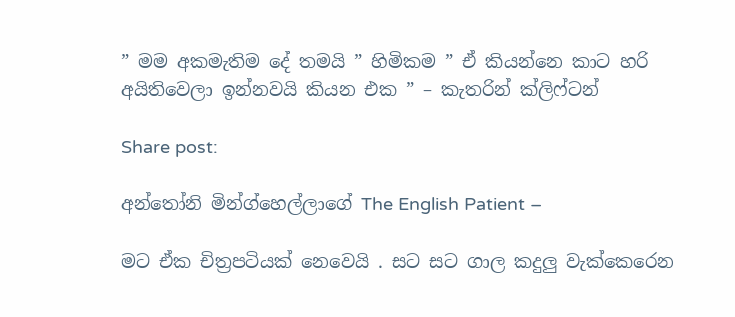” මම අකමැතිම දේ තමයි ” හිමිකම ” ඒ කියන්නෙ කාට හරි අයිතිවෙලා ඉන්නවයි කියන එක ” – කැතරින් ක්ලිෆ්ටන්

Share post:

අන්තෝනි මින්ග්හෙල්ලාගේ The English Patient –

මට ඒක චිත්‍රපටියක් නෙවෙයි . සට සට ගාල කදුලු වැක්කෙරෙන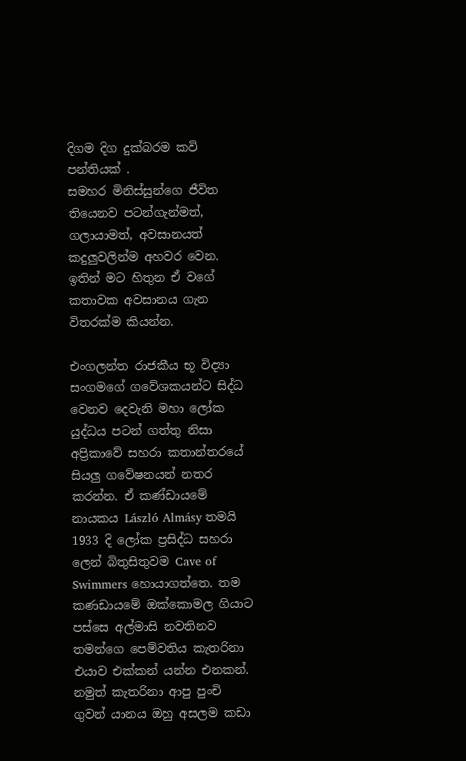දිගම දිග දුක්බරම කවි පන්තියක් .
සමහර මිනිස්සුන්ගෙ ජීවිත තියෙනව පටන්ගැන්මත්, ගලායාමත්, අවසානයත් කදුලුවලින්ම අහවර වෙන. ඉතින් මට හිතුන ඒ වගේ කතාවක අවසානය ගැන විතරක්ම කියන්න.

එංගලන්ත රාජකීය භූ විද්‍යා සංගමගේ ගවේශකයන්ට සිද්ධ වෙනව දෙවැනි මහා ලෝක යුද්ධය පටන් ගත්තු නිසා අප්‍රිකාවේ සහරා කතාන්තරයේ සියලු ගවේෂනයන් නතර කරන්න. ඒ කණ්ඩායමේ නායකය László Almásy තමයි 1933 දි ලෝක ප්‍රසිද්ධ සහරා ලෙන් බිතුසිතුවම Cave of Swimmers හොයාගත්තෙ. තම කණඩායමේ ඔක්කොමල ගියාට පස්සෙ අල්මාසි නවතිනව තමන්ගෙ පෙම්වතිය කැතරිනා එයාව එක්කන් යන්න එනකන්. නමුත් කැතරිනා ආපු පුංචි ගුවන් යානය ඔහු අසලම කඩා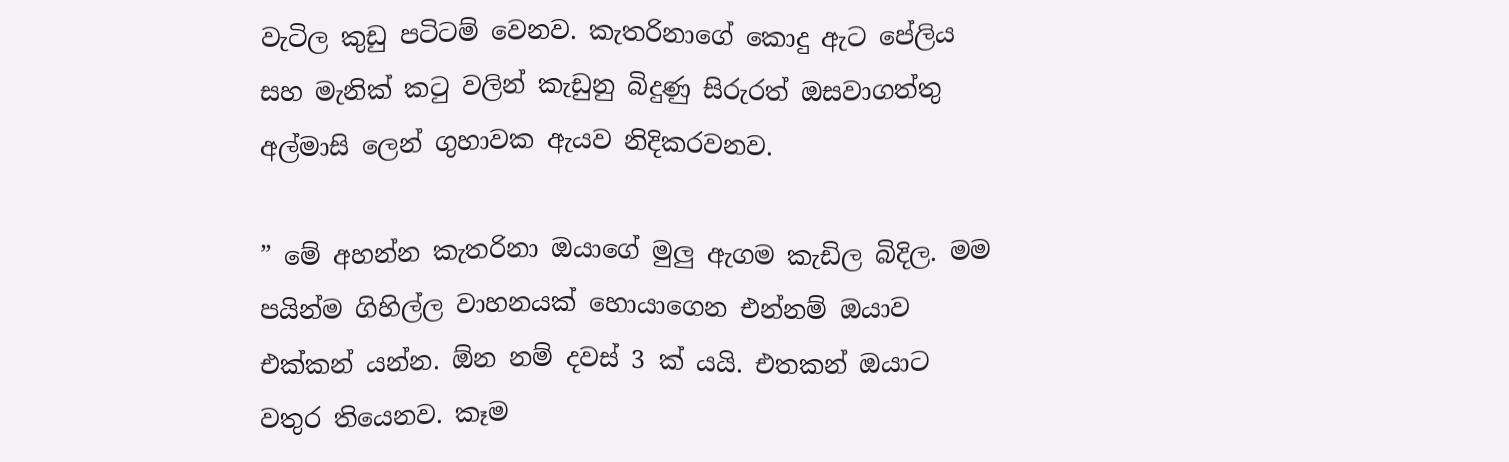වැටිල කුඩු පටිටම් වෙනව. කැතරිනාගේ කොදු ඇට පේලිය සහ මැනික් කටු වලින් කැඩුනු බිදුණු සිරුරත් ඔසවාගත්තු අල්මාසි ලෙන් ගුහාවක ඇයව නිදිකරවනව.

” මේ අහන්න කැතරිනා ඔයාගේ මුලු ඇගම කැඩිල බිදිල. මම පයින්ම ගිහිල්ල වාහනයක් හොයාගෙන එන්නම් ඔයාව එක්කන් යන්න. ඕන නම් දවස් 3 ක් යයි. එතකන් ඔයාට වතුර තියෙනව. කෑම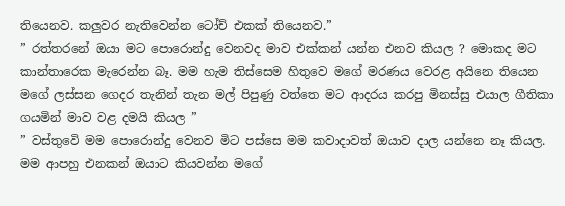තියෙනව. කලුවර නැතිවෙන්න ටෝච් එකක් තියෙනව.”
” රත්තරනේ ඔයා මට පොරොන්දු වෙනවද මාව එක්කන් යන්න එනව කියල ? මොකද මට කාන්තාරෙක මැරෙන්න බෑ. මම හැම තිස්සෙම හිතුවෙ මගේ මරණය වෙරළ අයිනෙ තියෙන මගේ ලස්සන ගෙදර තැනින් තැන මල් පිපුණු වත්තෙ මට ආදරය කරපු මිනස්සු එයාල ගීතිකා ගයමින් මාව වළ දමයි කියල ”
” වස්තුවෙි මම පොරොන්දු වෙනව මිට පස්සෙ මම කවාදාවත් ඔයාව දාල යන්නෙ නෑ කියල. මම ආපහු එනකන් ඔයාට කියවන්න මගේ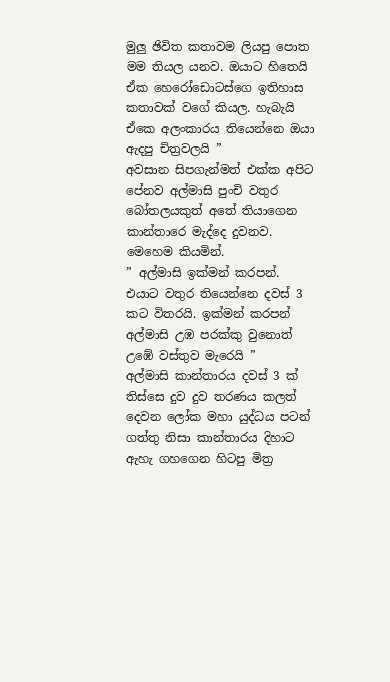මුලු ඡිවිත කතාවම ලියපු පොත මම තියල යනව. ඔයාට හිතෙයි ඒක හෙරෝඩොටස්ගෙ ඉතිහාස කත‍ාවක් වගේ කියල. හැබැයි ඒකෙ අලංකාරය තියෙන්නෙ ඔයා ඇදපු චිත්‍රවලයි ”
අවසාන සිපගැන්මත් එක්ක අපිට පේනව අල්මාසි පුංචි වතුර බෝතලයකුත් අතේ තියාගෙන කාන්තාරෙ මැද්දෙ දුවනව. මෙහෙම කියමින්.
” අල්මාසි ඉක්මන් කරපන්. එයාට වතුර තියෙන්නෙ දවස් 3 කට විතරයි. ඉක්මන් කරපන් අල්මාසි උඹ පරක්කු වුනොත් උඹේ වස්තුව මැරෙයි ”
අල්මාසි කාන්තාරය දවස් 3 ක් තිස්සෙ දුව දුව තරණය කලත් දෙවන ලෝක මහා යුද්ධය පටන් ගත්තු නිසා කාන්තාරය දිහාට ඇහැ ගහගෙන හිටපු මිත්‍ර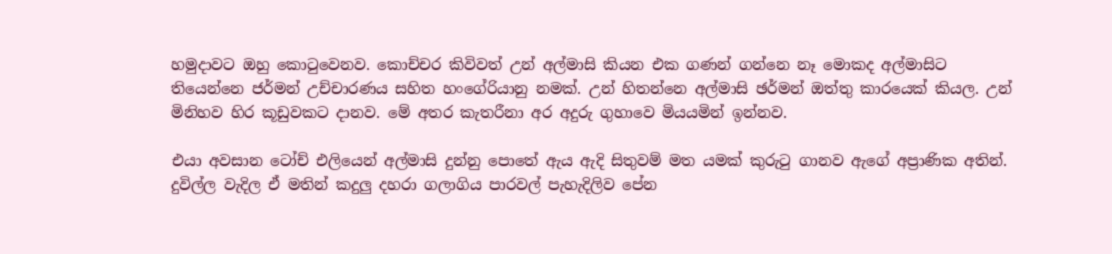හමුදාවට ඔහු කොටුවෙනව. කොච්චර කිවිවත් උන් අල්මාසි කියන එක ගණන් ගන්නෙ නෑ මොකද අල්මාසිට තියෙන්නෙ ජර්මන් උච්චාරණය සහිත හංගේරියානු නමක්. උන් හිතන්නෙ අල්මාසි ඡර්මන් ඔත්තු කාරයෙක් කියල. උන් මිනිහව හිර කූඩුවකට දානව. මේ අතර කැතරීනා අර අදුරු ගුහාවෙ මියයමින් ඉන්නව.

එයා අවසාන ටෝච් එලියෙන් අල්මාසි දුන්නු පොතේ ඇය ඇදි සිතුවම් මත යමක් කුරුටු ගානව ඇගේ අප්‍රාණික අතින්. දුවිල්ල වැදිල ඒ මතින් කදුලු දහරා ගලාගිය පාරවල් පැහැදිලිව පේන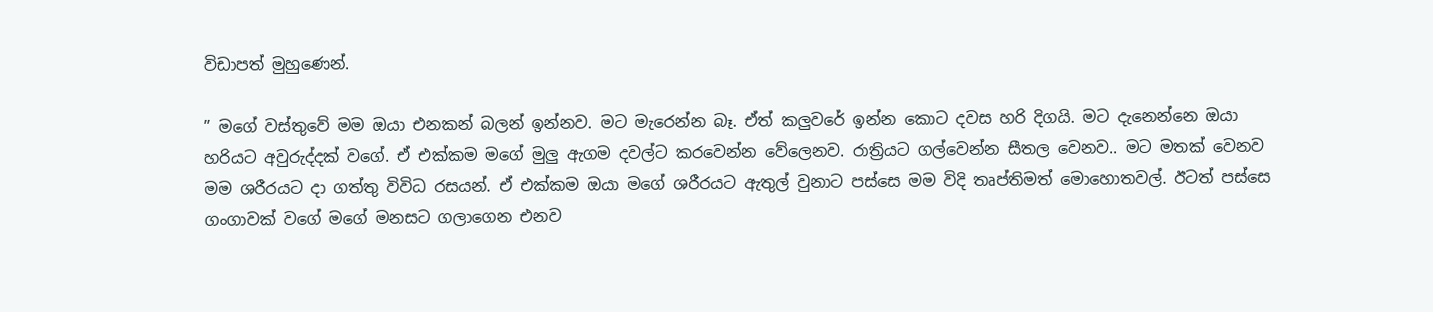විඩාපත් මුහුණෙන්.

” මගේ වස්තුවේ මම ඔයා එනකන් බලන් ඉන්නව. මට මැරෙන්න බෑ. ඒත් කලුවරේ ඉන්න කොට දවස හරි දිගයි. මට දැනෙන්නෙ ඔයා
හරියට අවුරුද්දක් වගේ. ඒ එක්කම මගේ මුලු ඇගම දවල්ට කරවෙන්න වේලෙනව. රාත්‍රියට ගල්වෙන්න සීතල වෙනව.. මට මතක් වෙනව මම ශරීරයට දා ගත්තු විවිධ රසයන්. ඒ එක්කම ඔයා මගේ ශරීරයට ඇතුල් වුනාට පස්සෙ මම විදි තෘප්තිමත් මොහොතවල්. ඊටත් පස්සෙ ගංගාවක් වගේ මගේ මනසට ගලාගෙන එනව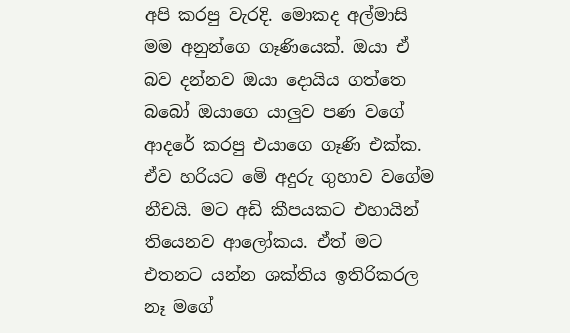අපි කරපු වැරදි. මොකද අල්මාසි මම අනුන්ගෙ ගෑණියෙක්. ඔයා ඒ බව දන්නව ඔයා දොයිය ගත්තෙ බබෝ ඔයාගෙ යාලුව පණ වගේ ආදරේ කරපු එයාගෙ ගෑණි එක්ක. ඒව හරියට මෙි අදුරු ගුහාව වගේම නීචයි. මට අඩි කීපයකට එහායින් තියෙනව ආලෝකය. ඒත් මට එතනට යන්න ශක්තිය ඉතිරිකරල නෑ මගේ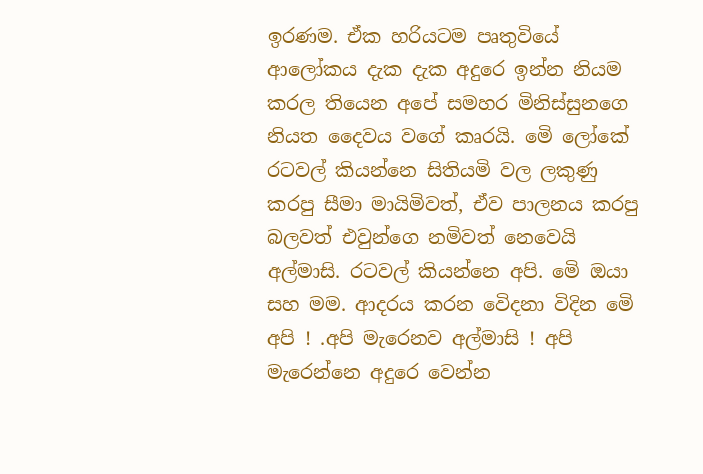ඉරණම. ඒක හරියටම පෘතුවියේ ආලෝකය දැක දැක අදුරෙ ඉන්න නියම කරල තියෙන අපේ සමහර මිනිස්සුනගෙ නියත දෛවය වගේ කෘරයි. මෙි ලෝකේ රටවල් කියන්නෙ සිතියමි වල ලකුණු කරපු සීමා මායිමිවත්, ඒව පාලනය කරපු බලවත් එවුන්ගෙ නමිවත් නෙවෙයි අල්මාසි. රටවල් කියන්නෙ අපි. මෙි ඔයා සහ මම. ආදරය කරන වෙිදනා විදින මෙි අපි ! .අපි මැරෙනව අල්මාසි ! අපි මැරෙන්නෙ අදුරෙ වෙන්න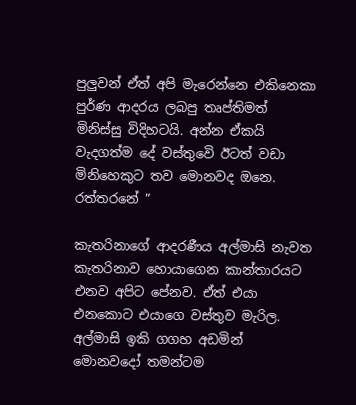පුලුවන් ඒත් අපි මැරෙන්නෙ එකිනෙකා පුර්ණ ආදරය ලබපු තෘප්තිමත් මිනිස්සු විදිහටයි. අන්න ඒකයි වැදගත්ම දේ වස්තුවෙි ඊටත් වඩා මිනිහෙකුට තව මොනවද ඔනෙ. රත්තරනේ ”

කැතරිනාගේ ආදරණීය අල්මාසි නැවත කැතරිනාව හොයාගෙන කාන්තාරයට එනව අපිට පේනව. ඒත් එයා එනකොට එයාගෙ වස්තුව මැරිල. අල්මාසි ඉකි ගගහ අඩමින් මොනවදෝ තමන්ටම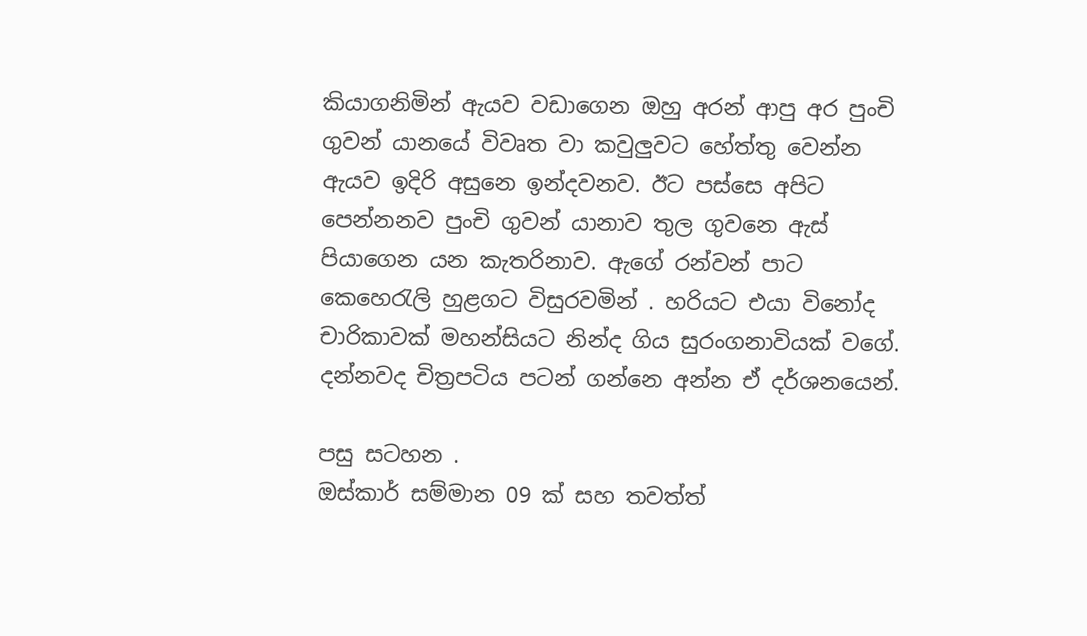කියාගනිමින් ඇයව වඩාගෙන ඔහු අරන් ආපු අර පුංචි ගුවන් යානයේ විවෘත වා කවුලුවට හේත්තු වෙන්න ඇයව ඉදිරි අසුනෙ ඉන්දවනව. ඊට පස්සෙ අපිට පෙන්නනව පුංචි ගුවන් යානාව තුල ගුවනෙ ඇස් පියාගෙන යන කැතරිනාව. ඇගේ රන්වන් පාට කෙහෙරැලි හුළගට විසුරවමින් . හරියට එයා විනෝද චාරිකාවක් මහන්සියට නින්ද ගිය සුරංගනාවියක් වගේ.
දන්නවද චිත්‍රපටිය පටන් ගන්නෙ අන්න ඒ දර්ශනයෙන්.

පසු සටහන .
ඔස්කාර් සම්මාන 09 ක් සහ තවත්ත්‍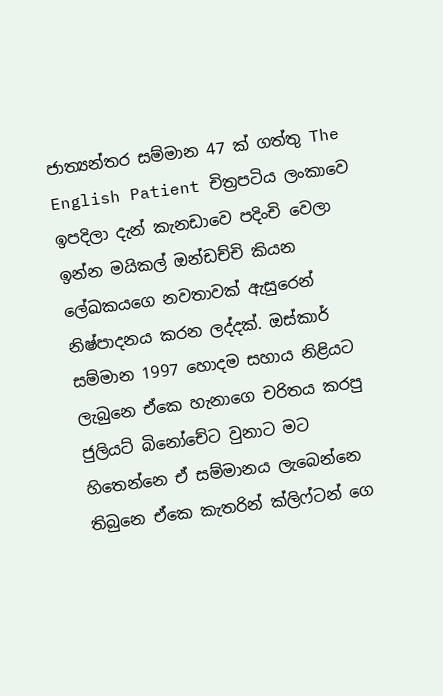ජාත්‍යන්තර සම්මාන 47 ක් ගත්තු The English Patient චිත්‍රපටිය ලංකාවෙ ඉපදිලා දැන් කැනඩාවෙ පදිංචි වෙලා ඉන්න මයිකල් ඔන්ඩච්චි කියන ලේඛකයගෙ නවතාවක් ඇසුරෙන් නිෂ්පාදනය කරන ලද්දක්. ඔස්කාර් සම්මාන 1997 හොදම සහාය නිළියට ලැබුනෙ ඒකෙ හැනාගෙ චරිතය කරපු ජුලියට් බිනෝචේට වුනාට මට හිතෙන්නෙ ඒ සම්මානය ලැබෙන්නෙ තිබුනෙ ඒකෙ කැතරින් ක්ලිෆ්ටන් ගෙ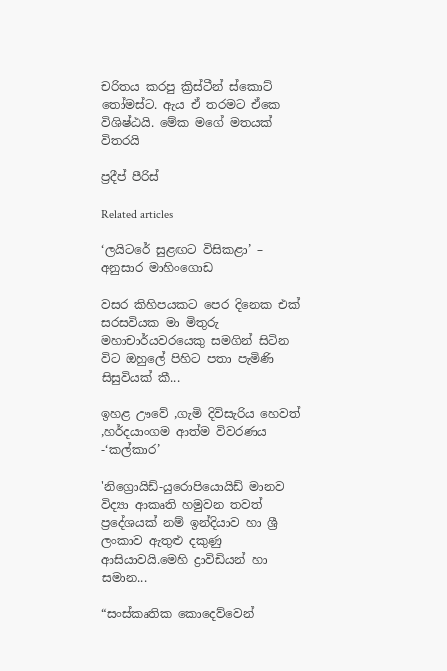චරිතය කරපු ක්‍රිස්ටීන් ස්කොට් තෝමස්ට. ඇය ඒ තරමට ඒකෙ විශිෂ්ඨයි. මේක මගේ මතයක් විතරයි

ප්‍රදීප් පීරිස්

Related articles

‘ලයිටරේ සුළඟට විසිකළා’ – අනුසාර මාහිංගොඩ

වසර කිහිපයකට පෙර දිනෙක එක් සරසවියක මා මිතුරු මහාචාර්යවරයෙකු සමගින් සිටින විට ඔහුලේ පිහිට පතා පැමිණි සිසුවියක් කී...

ඉහළ ඌවේ ,ගැමි දිවිසැරිය හෙවත් ,හර්දයාංගම ආත්ම විවරණය -‘කල්කාර’

'නිග්‍රොයිඩ්-යුරොපියොයිඩ් මානව විද්‍යා ආකෘති හමුවන තවත් ප්‍රදේශයක් නම් ඉන්දියාව හා ශ්‍රී ලංකාව ඇතුළු දකුණු ආසියාවයි.මෙහි ද්‍රාවිඩියන් හා සමාන...

“සංස්කෘතික කොදෙව්වෙන්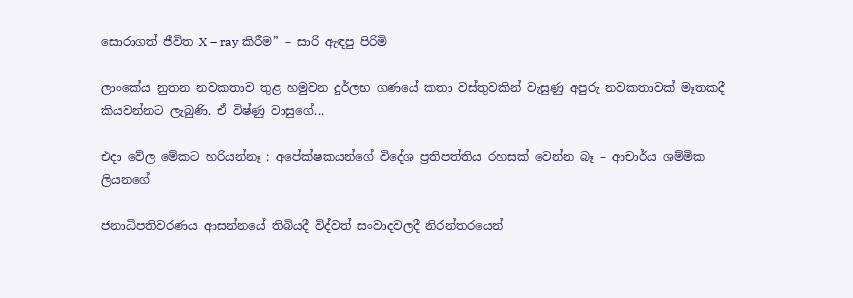සොරාගත් ජීවිත X – ray කිරීම” – සාරි ඇඳපු පිරිමි

ලාංකේය නුතන නවකතාව තුළ හමුවන දුර්ලභ ගණයේ කතා වස්තුවකින් වැසුණු අපුරු නවකතාවක් මෑතකදී කියවන්නට ලැබුණි. ඒ විෂ්ණු වාසුගේ...

එදා වේල මේකට හරියන්නෑ : අපේක්ෂකයන්ගේ විදේශ ප්‍රතිපත්තිය රහසක් වෙන්න බෑ – ආචාර්ය ශම්මික ලියනගේ

ජනාධිපතිවරණය ආසන්නයේ තිබියදී විද්වත් සංවාදවලදී නිරන්තරයෙන්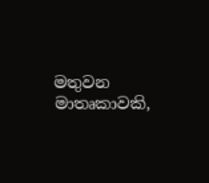මතුවන මාතෘකාවකි,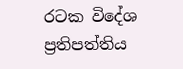රටක විදේශ ප්‍රතිපත්තිය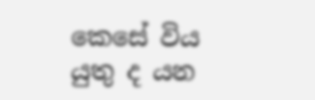කෙසේ විය යුතු ද යන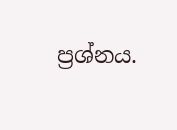ප්‍රශ්නය.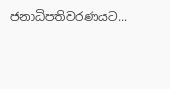ජනාධිපතිවරණයට...